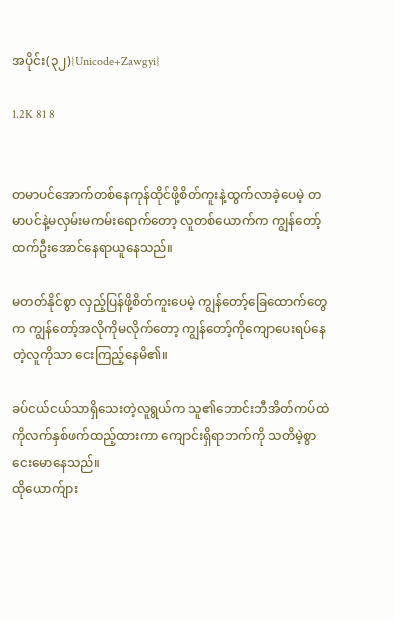အပိုင်း(၃၂){Unicode+Zawgyi}

1.2K 81 8


တမာပင်အောက်တစ်နေကုန်ထိုင်ဖို့စိတ်ကူးနဲ့ထွက်လာခဲ့ပေမဲ့ တမာပင်နဲ့မလှမ်းမကမ်းရောက်တော့ လူတစ်ယောက်က ကျွန်တော့်ထက်ဦးအောင်နေရာယူနေသည်။

မတတ်နိုင်စွာ လှည့်ပြန်ဖို့စိတ်ကူးပေမဲ့ ကျွန်တော့်ခြေထောက်တွေက ကျွန်တော့်အလိုကိုမလိုက်တော့ ကျွန်တော့်ကိုကျောပေးရပ်နေတဲ့လူကိုသာ ငေးကြည့်နေမိ၏။

ခပ်ငယ်ငယ်သာရှိသေးတဲ့လူရွယ်က သူ၏ဘောင်းဘီအိတ်ကပ်ထဲကိုလက်နှစ်ဖက်ထည့်ထားကာ ကျောင်းရှိရာဘက်ကို သတိမဲ့စွာငေးမောနေသည်။
ထိုယောက်ျား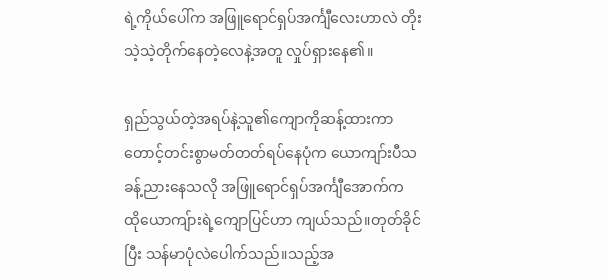ရဲ့ကိုယ်ပေါ်က အဖြူရောင်ရှပ်အင်္ကျီလေးဟာလဲ တိုးသဲ့သဲ့တိုက်နေတဲ့လေနဲ့အတူ လှုပ်ရှားနေ၏။

ရှည်သွယ်တဲ့အရပ်နဲ့သူ၏ကျောကိုဆန့်ထားကာ တောင့်တင်းစွာမတ်တတ်ရပ်နေပုံက ယောကျာ်းပီသခန့်ညားနေသလို အဖြူရောင်ရှပ်အင်္ကျီအောက်က ထိုယောကျ်ားရဲ့ကျောပြင်ဟာ ကျယ်သည်။တုတ်ခိုင်ပြီး သန်မာပုံလဲပေါက်သည်။သည့်အ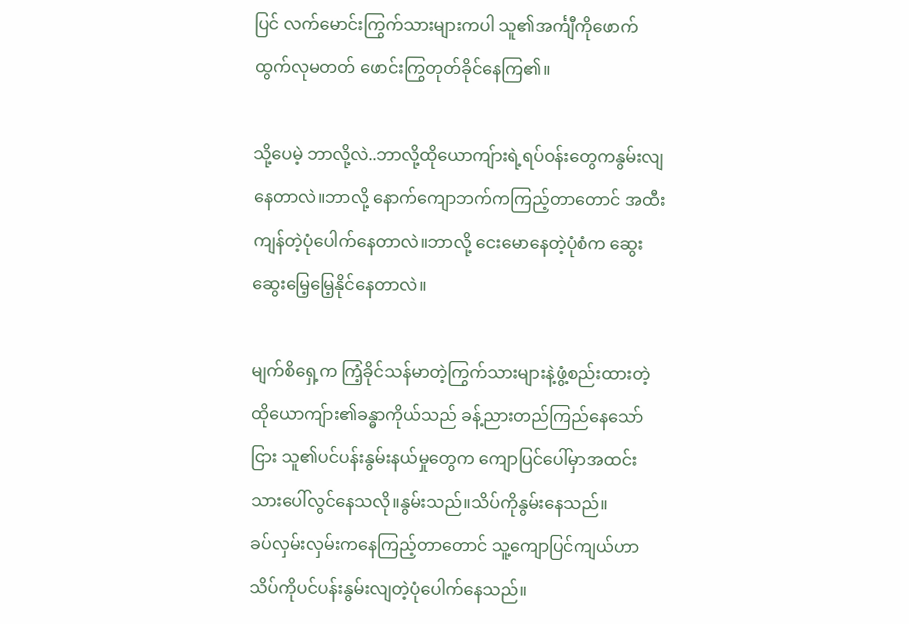ပြင် လက်မောင်းကြွက်သားများကပါ သူ၏အင်္ကျီကိုဖောက်ထွက်လုမတတ် ဖောင်းကြွတုတ်ခိုင်နေကြ၏။

သို့ပေမဲ့ ဘာလို့လဲ..ဘာလို့ထိုယောကျ်ားရဲ့ရပ်ဝန်းတွေကနွမ်းလျနေတာလဲ။ဘာလို့ နောက်ကျောဘက်ကကြည့်တာတောင် အထီးကျန်တဲ့ပုံပေါက်နေတာလဲ။ဘာလို့ ငေးမောနေတဲ့ပုံစံက ဆွေးဆွေးမြေ့မြေ့နိုင်နေတာလဲ။

မျက်စိရှေ့က ကြံ့ခိုင်သန်မာတဲ့ကြွက်သားများနဲ့ဖွံ့စည်းထားတဲ့ ထိုယောကျ်ား၏ခန္ဓာကိုယ်သည် ခန့်ညားတည်ကြည်နေသော်ငြား သူ၏ပင်ပန်းနွမ်းနယ်မှုတွေက ကျောပြင်ပေါ်မှာအထင်းသားပေါ်လွင်နေသလို။နွမ်းသည်။သိပ်ကိုနွမ်းနေသည်။
ခပ်လှမ်းလှမ်းကနေကြည့်တာတောင် သူ့ကျောပြင်ကျယ်ဟာ သိပ်ကိုပင်ပန်းနွမ်းလျတဲ့ပုံပေါက်နေသည်။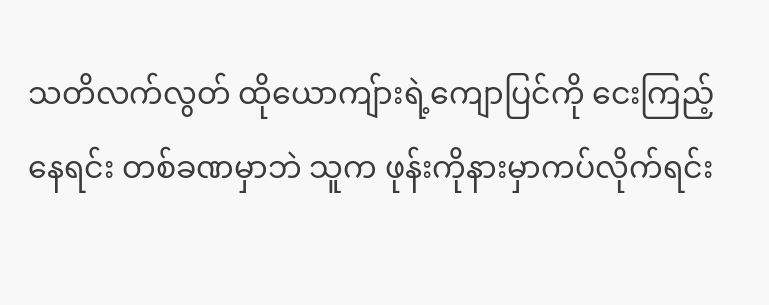သတိလက်လွတ် ထိုယောကျ်ားရဲ့ကျောပြင်ကို ငေးကြည့်နေရင်း တစ်ခဏမှာဘဲ သူက ဖုန်းကိုနားမှာကပ်လိုက်ရင်း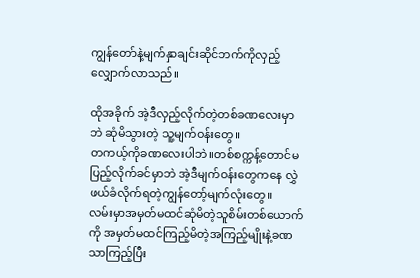ကျွန်တော်နဲ့မျက်နှာချင်းဆိုင်ဘက်ကိုလှည့်လျှောက်လာသည်။

ထိုအခိုက် အဲ့ဒီလှည့်လိုက်တဲ့တစ်ခဏလေးမှာဘဲ ဆုံမိသွားတဲ့ သူ့မျက်ဝန်းတွေ။
တကယ့်ကိုခဏလေးပါဘဲ။တစ်စက္ကန့်တောင်မပြည့်လိုက်ခင်မှာဘဲ အဲ့ဒီမျက်ဝန်းတွေကနေ လွှဲဖယ်ခံလိုက်ရတဲ့ကျွန်တော့်မျက်လုံးတွေ။
လမ်းမှာအမှတ်မထင်ဆုံမိတဲ့သူစိမ်းတစ်ယောက်ကို အမှတ်မထင်ကြည့်မိတဲ့အကြည့်မျိုးနဲ့ခဏသာကြည့်ပြီး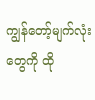ကျွန်တော့်မျက်လုံးတွေကို ထို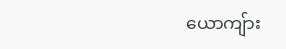ယောကျ်ား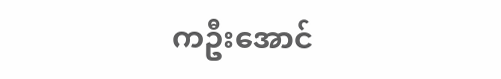ကဦးအောင်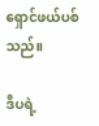ရှောင်ဖယ်ပစ်သည်။

ဒီပရဲ့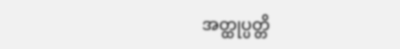အတ္ထုပ္ပတ္တိ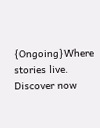{Ongoing}Where stories live. Discover now